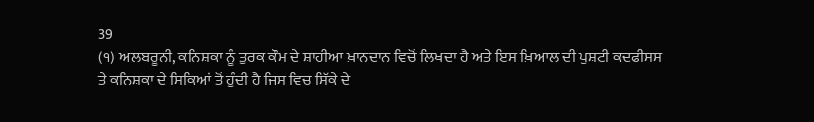39
(੧) ਅਲਬਰੂਨੀ, ਕਨਿਸ਼ਕਾ ਨੂੰ ਤੁਰਕ ਕੌਮ ਦੇ ਸ਼ਾਹੀਆ ਖ਼ਾਨਦਾਨ ਵਿਚੋਂ ਲਿਖਦਾ ਹੈ ਅਤੇ ਇਸ ਖ਼ਿਆਲ ਦੀ ਪੁਸ਼ਟੀ ਕਦਫੀਸਸ ਤੇ ਕਨਿਸ਼ਕਾ ਦੇ ਸਿਕਿਆਂ ਤੋਂ ਹੁੰਦੀ ਹੈ ਜਿਸ ਵਿਚ ਸਿੱਕੇ ਦੇ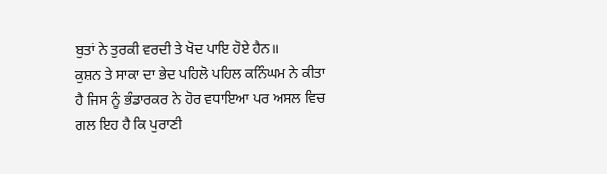ਬੁਤਾਂ ਨੇ ਤੁਰਕੀ ਵਰਦੀ ਤੇ ਖੋਦ ਪਾਇ ਹੋਏ ਹੈਨ॥
ਕੁਸ਼ਨ ਤੇ ਸਾਕਾ ਦਾ ਭੇਦ ਪਹਿਲੋ ਪਹਿਲ ਕਨਿੰਘਮ ਨੇ ਕੀਤਾ ਹੈ ਜਿਸ ਨੂੰ ਭੰਡਾਰਕਰ ਨੇ ਹੋਰ ਵਧਾਇਆ ਪਰ ਅਸਲ ਵਿਚ ਗਲ ਇਹ ਹੈ ਕਿ ਪੁਰਾਣੀ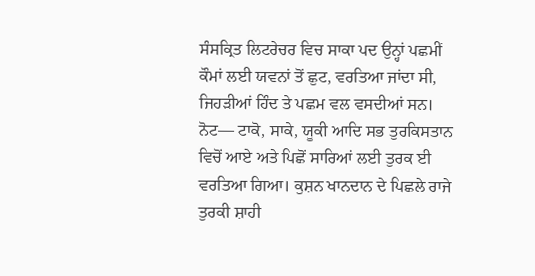ਸੰਸਕ੍ਰਿਤ ਲਿਟਰੇਚਰ ਵਿਚ ਸਾਕਾ ਪਦ ਉਨ੍ਹਾਂ ਪਛਮੀਂ ਕੌਮਾਂ ਲਈ ਯਵਨਾਂ ਤੋਂ ਛੁਟ, ਵਰਤਿਆ ਜਾਂਦਾ ਸੀ, ਜਿਹੜੀਆਂ ਹਿੰਦ ਤੇ ਪਛਮ ਵਲ ਵਸਦੀਆਂ ਸਨ।
ਨੋਟ— ਟਾਕੋ, ਸਾਕੇ, ਯੂਕੀ ਆਦਿ ਸਭ ਤੁਰਕਿਸਤਾਨ ਵਿਚੋਂ ਆਏ ਅਤੇ ਪਿਛੋਂ ਸਾਰਿਆਂ ਲਈ ਤੁਰਕ ਈ ਵਰਤਿਆ ਗਿਆ। ਕੁਸ਼ਨ ਖਾਨਦਾਨ ਦੇ ਪਿਛਲੇ ਰਾਜੇ ਤੁਰਕੀ ਸ਼ਾਹੀ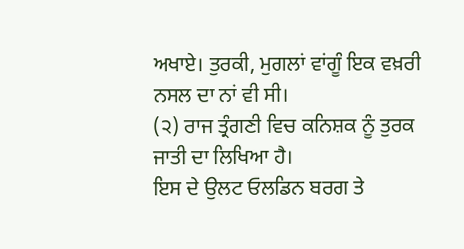ਅਖਾਏ। ਤੁਰਕੀ, ਮੁਗਲਾਂ ਵਾਂਗੂੰ ਇਕ ਵਖ਼ਰੀ ਨਸਲ ਦਾ ਨਾਂ ਵੀ ਸੀ।
(੨) ਰਾਜ ਤ੍ਰੰਗਣੀ ਵਿਚ ਕਨਿਸ਼ਕ ਨੂੰ ਤੁਰਕ ਜਾਤੀ ਦਾ ਲਿਖਿਆ ਹੈ।
ਇਸ ਦੇ ਉਲਟ ਓਲਡਿਨ ਬਰਗ ਤੇ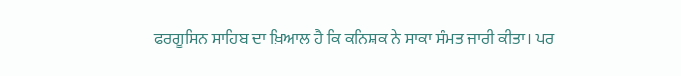ਫਰਗੂਸਿਨ ਸਾਹਿਬ ਦਾ ਖ਼ਿਆਲ ਹੈ ਕਿ ਕਨਿਸ਼ਕ ਨੇ ਸਾਕਾ ਸੰਮਤ ਜਾਰੀ ਕੀਤਾ। ਪਰ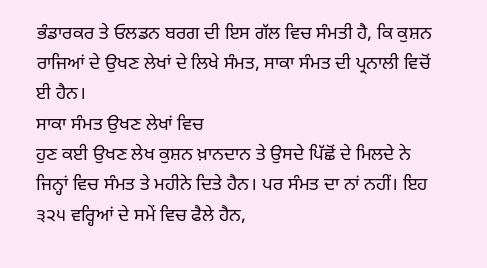ਭੰਡਾਰਕਰ ਤੇ ਓਲਡਨ ਬਰਗ ਦੀ ਇਸ ਗੱਲ ਵਿਚ ਸੰਮਤੀ ਹੈ, ਕਿ ਕੁਸ਼ਨ ਰਾਜਿਆਂ ਦੇ ਉਖਣ ਲੇਖਾਂ ਦੇ ਲਿਖੇ ਸੰਮਤ, ਸਾਕਾ ਸੰਮਤ ਦੀ ਪ੍ਰਨਾਲੀ ਵਿਚੋਂ ਈ ਹੈਨ।
ਸਾਕਾ ਸੰਮਤ ਉਖਣ ਲੇਖਾਂ ਵਿਚ
ਹੁਣ ਕਈ ਉਖਣ ਲੇਖ ਕੁਸ਼ਨ ਖ਼ਾਨਦਾਨ ਤੇ ਉਸਦੇ ਪਿੱਛੋਂ ਦੇ ਮਿਲਦੇ ਨੇ ਜਿਨ੍ਹਾਂ ਵਿਚ ਸੰਮਤ ਤੇ ਮਹੀਨੇ ਦਿਤੇ ਹੈਨ। ਪਰ ਸੰਮਤ ਦਾ ਨਾਂ ਨਹੀਂ। ਇਹ ੩੨੫ ਵਰ੍ਹਿਆਂ ਦੇ ਸਮੇਂ ਵਿਚ ਫੈਲੇ ਹੈਨ,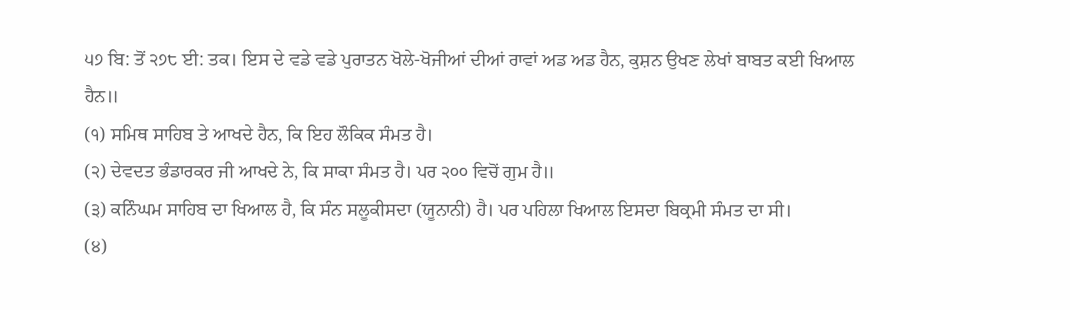੫੭ ਬਿ: ਤੋਂ ੨੭੮ ਈ: ਤਕ। ਇਸ ਦੇ ਵਡੇ ਵਡੇ ਪੁਰਾਤਨ ਖੋਲੇ-ਖੋਜੀਆਂ ਦੀਆਂ ਰਾਵਾਂ ਅਡ ਅਡ ਹੈਨ, ਕੁਸ਼ਨ ਉਖਣ ਲੇਖਾਂ ਬਾਬਤ ਕਈ ਖਿਆਲ ਹੈਨ॥
(੧) ਸਮਿਥ ਸਾਹਿਬ ਤੇ ਆਖਦੇ ਹੈਨ, ਕਿ ਇਹ ਲੌਕਿਕ ਸੰਮਤ ਹੈ।
(੨) ਦੇਵਦਤ ਭੰਡਾਰਕਰ ਜੀ ਆਖਦੇ ਨੇ, ਕਿ ਸਾਕਾ ਸੰਮਤ ਹੈ। ਪਰ ੨੦੦ ਵਿਚੋਂ ਗੁਮ ਹੈ॥
(੩) ਕਨਿੰਘਮ ਸਾਹਿਬ ਦਾ ਖਿਆਲ ਹੈ, ਕਿ ਸੰਨ ਸਲੂਕੀਸਦਾ (ਯੂਨਾਨੀ) ਹੈ। ਪਰ ਪਹਿਲਾ ਖਿਆਲ ਇਸਦਾ ਬਿਕ੍ਰਮੀ ਸੰਮਤ ਦਾ ਸੀ।
(੪)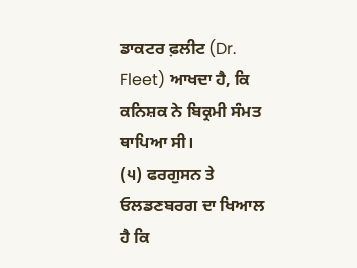ਡਾਕਟਰ ਫ਼ਲੀਟ (Dr. Fleet) ਆਖਦਾ ਹੈ, ਕਿ ਕਨਿਸ਼ਕ ਨੇ ਬਿਕ੍ਰਮੀ ਸੰਮਤ ਥਾਪਿਆ ਸੀ।
(੫) ਫਰਗੁਸਨ ਤੇ ਓਲਡਣਬਰਗ ਦਾ ਖਿਆਲ ਹੈ ਕਿ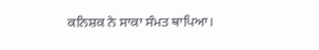ਕਨਿਸ਼ਕ ਨੇ ਸਾਕਾ ਸੰਮਤ ਥਾਪਿਆ।